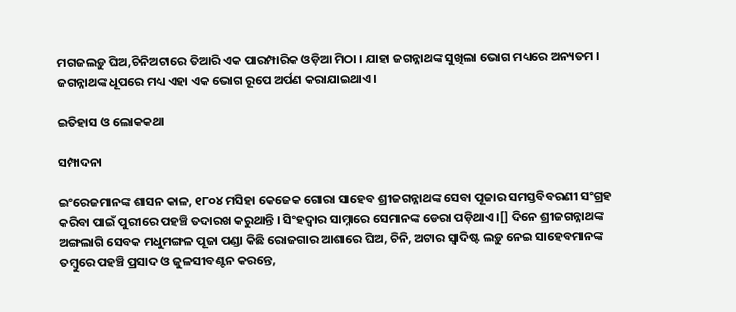ମଗଜଲଡ଼ୁ ଘିଅ,ଚିନିଅଟାରେ ତିଆରି ଏକ ପାରମ୍ପାରିକ ଓଡ଼ିଆ ମିଠା । ଯାହା ଜଗନ୍ନାଥଙ୍କ ସୁଖିଲା ଭୋଗ ମଧ୍ୟରେ ଅନ୍ୟତମ । ଜଗନ୍ନାଥଙ୍କ ଧୂପରେ ମଧ୍ୟ ଏହା ଏକ ଭୋଗ ରୂପେ ଅର୍ପଣ କରାଯାଇଥାଏ ।

ଇତିହାସ ଓ ଲୋକକଥା

ସମ୍ପାଦନା

ଇଂରେଜମାନଙ୍କ ଶାସନ କାଳ, ୧୮୦୪ ମସିହା କେଜେକ ଗୋରା ସାହେବ ଶ୍ରୀଜଗନ୍ନାଥଙ୍କ ସେବା ପୂଜାର ସମସ୍ତବିବରଣୀ ସଂଗ୍ରହ କରିବା ପାଇଁ ପୁରୀରେ ପହଞ୍ଚି ତଦାରଖ କରୁଥାନ୍ତି । ସିଂହଦ୍ୱାର ସାମ୍ନାରେ ସେମାନଙ୍କ ଡେରା ପଡ଼ିଥାଏ ।[] ଦିନେ ଶ୍ରୀଜଗନ୍ନାଥଙ୍କ ଅଙ୍ଗଲାଗି ସେବକ ମଧୁମଙ୍ଗଳ ପୂଜା ପଣ୍ଡା କିଛି ରୋଜଗାର ଆଶାରେ ଘିଅ, ଚିନି, ଅଟାର ସ୍ୱାଦିଷ୍ଟ ଲଡ଼ୁ ନେଇ ସାହେବମାନଙ୍କ ତମ୍ବୁରେ ପହଞ୍ଚି ପ୍ରସାଦ ଓ ଜୁଳସୀବଣ୍ଟନ କରନ୍ତେ,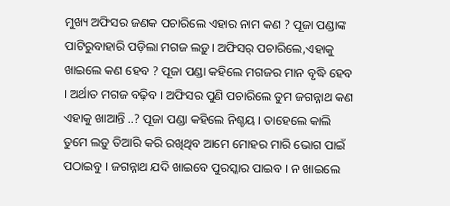ମୁଖ୍ୟ ଅଫିସର ଜଣକ ପଚାରିଲେ ଏହାର ନାମ କଣ ? ପୂଜା ପଣ୍ଡାଙ୍କ ପାଟିରୁବାହାରି ପଡ଼ିଲା ମଗଜ ଲଡ଼ୁ। ଅଫିସର୍ ପଚାରିଲେ,ଏହାକୁ ଖାଇଲେ କଣ ହେବ ? ପୂଜା ପଣ୍ଡା କହିଲେ ମଗଜର ମାନ ବୃଦ୍ଧି ହେବ । ଅର୍ଥାତ ମଗଜ ବଢ଼ିବ । ଅଫିସର ପୁଣି ପଚାରିଲେ ତୁମ ଜଗନ୍ନାଥ କଣ ଏହାକୁ ଖାଆନ୍ତି ..? ପୂଜା ପଣ୍ଡା କହିଲେ ନିଶ୍ଚୟ । ତାହେଲେ କାଲି ତୁମେ ଲଡ଼ୁ ତିଆରି କରି ରଖିଥିବ ଆମେ ମୋହର ମାରି ଭୋଗ ପାଇଁ ପଠାଇବୁ । ଜଗନ୍ନାଥ ଯଦି ଖାଇବେ ପୁରସ୍କାର ପାଇବ । ନ ଖାଇଲେ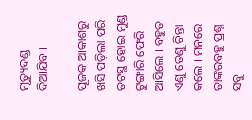ମୃତ୍ୟୁଦଣ୍ଡ ଦିଆଯିବ ।

ପୂଜକ ଆକାଶରୁ ଖସି ପଡ଼ିଲା ପରି ତଟସ୍ଥ ହୋଇ ମୁଣ୍ଡ ଟୁଙ୍ଗାରି ଫେରି ଆସିଲେ । ବହୁତ ଏଣୁ ତେଣୁ ଚିନ୍ତା କଲେ । ମନରେ ତାଙ୍କରବହୁ ପ୍ରଶ୍ନ ସବୁ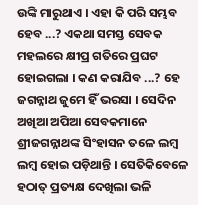ଉଙ୍କି ମାରୁଥାଏ । ଏହା କି ପରି ସମ୍ଭବ ହେବ ...? ଏକଥା ସମସ୍ତ ସେବକ ମହଲରେ କ୍ଷୀପ୍ର ଗତିରେ ପ୍ରଘଟ ହୋଇଗଲା । କଣ କରାଯିବ ...? ହେ ଜଗନ୍ନାଥ ଜୁମେ ହିଁ ଭରସା । ସେଦିନ ଅଖିଆ ଅପିଆ ସେବକମାନେ ଶ୍ରୀଜଗନ୍ନାଥଙ୍କ ସିଂହାସନ ତଳେ ଲମ୍ବ ଲମ୍ବ ହୋଇ ପଡ଼ିଥାନ୍ତି । ସେତିକିବେଳେ ହଠାତ୍ ପ୍ରତ୍ୟକ୍ଷ ଦେଖିଲା ଭଳି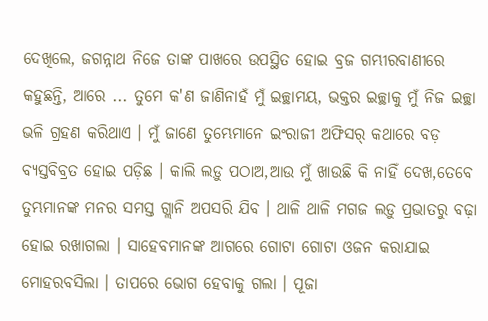ଦେଖିଲେ, ଜଗନ୍ନାଥ ନିଜେ ତାଙ୍କ ପାଖରେ ଉପସ୍ଥିତ ହୋଇ ବ୍ରଜ ଗମ୍ଭୀରବାଣୀରେ କହୁଛନ୍ତି, ଆରେ ... ତୁମେ କ'ଣ ଜାଣିନାହଁ ମୁଁ ଇଚ୍ଛାମୟ, ଭକ୍ତର ଇଚ୍ଛାକୁ ମୁଁ ନିଜ ଇଚ୍ଛା ଭଳି ଗ୍ରହଣ କରିଥାଏ । ମୁଁ ଜାଣେ ତୁମ୍ଭେମାନେ ଇଂରାଜୀ ଅଫିସର୍ କଥାରେ ବଡ଼ ବ୍ୟସ୍ତବିବ୍ରତ ହୋଇ ପଡ଼ିଛ । କାଲି ଲଡ଼ୁ ପଠାଅ,ଆଉ ମୁଁ ଖାଉଛି କି ନାହିଁ ଦେଖ,ତେବେ ତୁମ୍ଭମାନଙ୍କ ମନର ସମସ୍ତ ଗ୍ଲାନି ଅପସରି ଯିବ । ଥାଳି ଥାଳି ମଗଜ ଲଡ଼ୁ ପ୍ରଭାତରୁ ବଢ଼ା ହୋଇ ରଖାଗଲା । ସାହେବମାନଙ୍କ ଆଗରେ ଗୋଟା ଗୋଟା ଓଜନ କରାଯାଇ ମୋହରବସିଲା । ତାପରେ ଭୋଗ ହେବାକୁ ଗଲା । ପୂଜା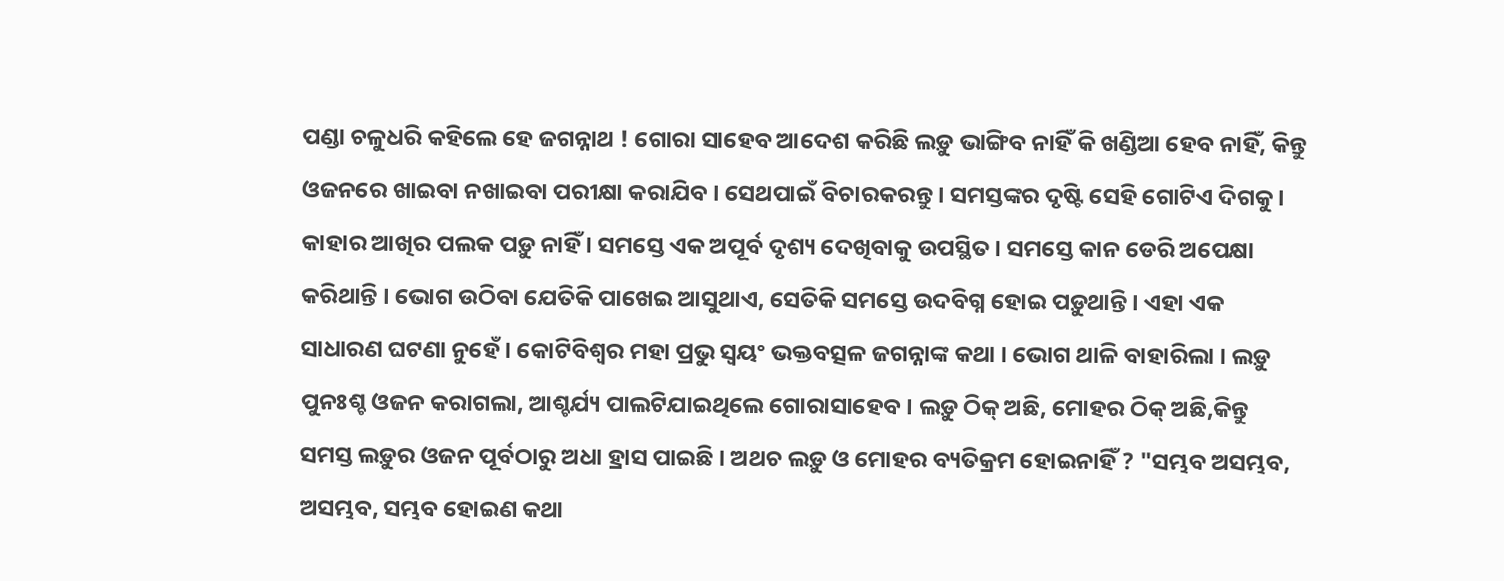ପଣ୍ଡା ଚଳୁଧରି କହିଲେ ହେ ଜଗନ୍ନାଥ ! ଗୋରା ସାହେବ ଆଦେଶ କରିଛି ଲଡ଼ୁ ଭାଙ୍ଗିବ ନାହିଁ କି ଖଣ୍ଡିଆ ହେବ ନାହିଁ, କିନ୍ତୁ ଓଜନରେ ଖାଇବା ନଖାଇବା ପରୀକ୍ଷା କରାଯିବ । ସେଥପାଇଁ ବିଚାରକରନ୍ତୁ । ସମସ୍ତଙ୍କର ଦୃଷ୍ଟି ସେହି ଗୋଟିଏ ଦିଗକୁ । କାହାର ଆଖିର ପଲକ ପଡ଼ୁ ନାହିଁ । ସମସ୍ତେ ଏକ ଅପୂର୍ବ ଦୃଶ୍ୟ ଦେଖିବାକୁ ଉପସ୍ଥିତ । ସମସ୍ତେ କାନ ଡେରି ଅପେକ୍ଷା କରିଥାନ୍ତି । ଭୋଗ ଉଠିବା ଯେତିକି ପାଖେଇ ଆସୁଥାଏ, ସେତିକି ସମସ୍ତେ ଉଦବିଗ୍ନ ହୋଇ ପଡ଼ୁଥାନ୍ତି । ଏହା ଏକ ସାଧାରଣ ଘଟଣା ନୁହେଁ । କୋଟିବିଶ୍ୱର ମହା ପ୍ରଭୁ ସ୍ୱୟଂ ଭକ୍ତବତ୍ସଳ ଜଗନ୍ନାଙ୍କ କଥା । ଭୋଗ ଥାଳି ବାହାରିଲା । ଲଡ଼ୁ ପୁନଃଶ୍ଚ ଓଜନ କରାଗଲା, ଆଶ୍ଚର୍ଯ୍ୟ ପାଲଟିଯାଇଥିଲେ ଗୋରାସାହେବ । ଲଡ଼ୁ ଠିକ୍ ଅଛି, ମୋହର ଠିକ୍ ଅଛି,କିନ୍ତୁ ସମସ୍ତ ଲଡ଼ୁର ଓଜନ ପୂର୍ବଠାରୁ ଅଧା ହ୍ରାସ ପାଇଛି । ଅଥଚ ଲଡ଼ୁ ଓ ମୋହର ବ୍ୟତିକ୍ରମ ହୋଇନାହିଁ ? "ସମ୍ଭବ ଅସମ୍ଭବ, ଅସମ୍ଭବ, ସମ୍ଭବ ହୋଇଣ କଥା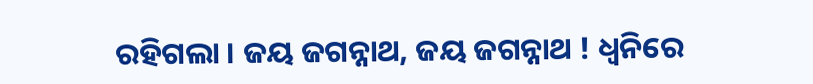ରହିଗଲା । ଜୟ ଜଗନ୍ନାଥ, ଜୟ ଜଗନ୍ନାଥ ! ଧ୍ୱନିରେ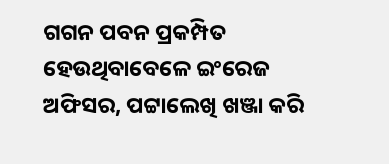ଗଗନ ପବନ ପ୍ରକମ୍ପିତ ହେଉଥିବାବେଳେ ଇଂରେଜ ଅଫିସର, ପଟ୍ଟାଲେଖି ଖଞ୍ଜା କରି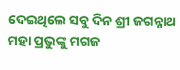ଦେଇଥିଲେ ସବୁ ଦିନ ଶ୍ରୀ ଜଗନ୍ନାଥ ମହା ପ୍ରଭୁଙ୍କୁ ମଗଜ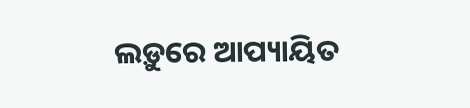ଲଡ଼ୁରେ ଆପ୍ୟାୟିତ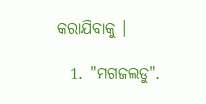କରାଯିବାକୁ ।

  1. "ମଗଜଲଡୁ".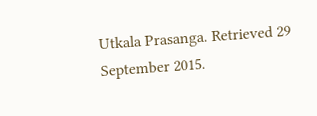Utkala Prasanga. Retrieved 29 September 2015.